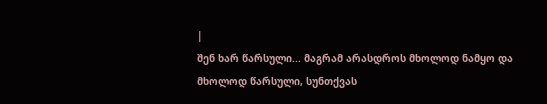|
შენ ხარ წარსული... მაგრამ არასდროს მხოლოდ ნამყო და მხოლოდ წარსული, სუნთქვას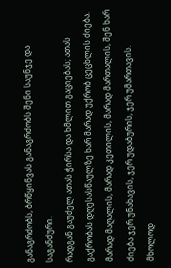განაგრძობს, ბრწყინვას განაგრძობს შენი საუნჯე და საგანძური.
რადგან გაუძელ ათას ჭირსა და ხმლით გაციებას; ათას გაქრობას დღესასწაულზე ხარ მარად უქრობ ცეცხლის ძიება.
მარად მაღალის, მარად კეთილის, მარად მართალის, შენ ხარ ძიება ჯერ უნახავის, ჯერ უდაბურის, ჯერ უმართავის.
მხოლოდ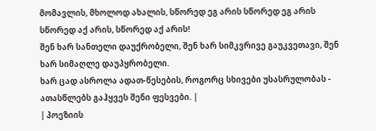მომავლის, მხოლოდ ახალის, სწორედ ეგ არის სწორედ ეგ არის სწორედ აქ არის, სწორედ აქ არის!
შენ ხარ სანთელი დაუქრობელი, შენ ხარ სიმკვრივე გაუკვეთავი, შენ ხარ სიმაღლე დაუპყრობელი.
ხარ ცად ასროლა ადათ-წესების, როგორც სხივები უსასრულობას - ათასწლებს გაჰყვეს შენი ფესვები. |
| პოეზიის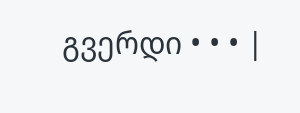გვერდი • • • |